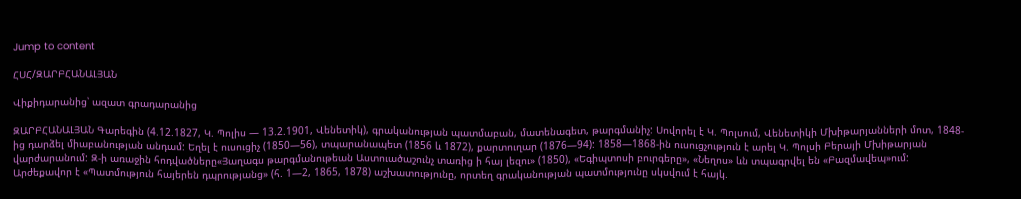Jump to content

ՀՍՀ/ԶԱՐԲՀԱՆԱԼՅԱՆ

Վիքիդարանից՝ ազատ գրադարանից

ԶԱՐԲՀԱՆԱԼՅԱՆ Գարեգին (4.12.1827, Կ. Պոլիս — 13.2.1901, Վենետիկ), գրականության պատմաբան, մատենագետ, թարգմանիչ: Սովորել է Կ. Պոլսում, Վենետիկի Մխիթարյանների մոտ, 1848-ից դարձել միաբանության անդամ: Եղել է ուսուցիչ (1850—56), տպարանապետ (1856 և 1872), քարտուղար (1876—94): 1858—1868-ին ուսուցչություն է արել Կ. Պոլսի Բերայի Մխիթարյան վարժարանում: Զ-ի առաջին հոդվածները«Յաղագս թարգմանութեան Աստուածաշունչ տառից ի հայ լեզու» (1850), «Եգիպտոսի բուրգերը», «Նեղոս» ևն տպագրվել են «Բազմավեպ»ում: Արժեքավոր է «Պատմություն հայերեն դպրությանց» (հ. 1—2, 1865, 1878) աշխատությունը, որտեղ գրականության պատմությունը սկսվում է հայկ.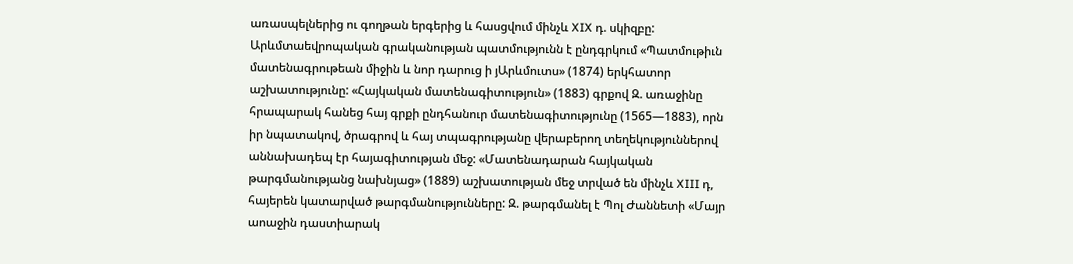առասպելներից ու գողթան երգերից և հասցվում մինչև XIX դ. սկիզբը: Արևմտաեվրոպական գրականության պատմությունն է ընդգրկում «Պատմութիւն մատենագրութեան միջին և նոր դարուց ի յԱրևմուտս» (1874) երկհատոր աշխատությունը: «Հայկական մատենագիտություն» (1883) գրքով Զ. առաջինը հրապարակ հանեց հայ գրքի ընդհանուր մատենագիտությունը (1565—1883), որն իր նպատակով, ծրագրով և հայ տպագրությանը վերաբերող տեղեկություններով աննախադեպ էր հայագիտության մեջ: «Մատենադարան հայկական թարգմանությանց նախնյաց» (1889) աշխատության մեջ տրված են մինչև XIII դ, հայերեն կատարված թարգմանությունները: Զ. թարգմանել է Պոլ Ժաննետի «Մայր աոաջին դաստիարակ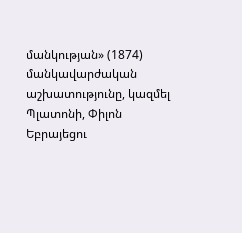մանկության» (1874) մանկավարժական աշխատությունը, կազմել Պլատոնի, Փիլոն Եբրայեցու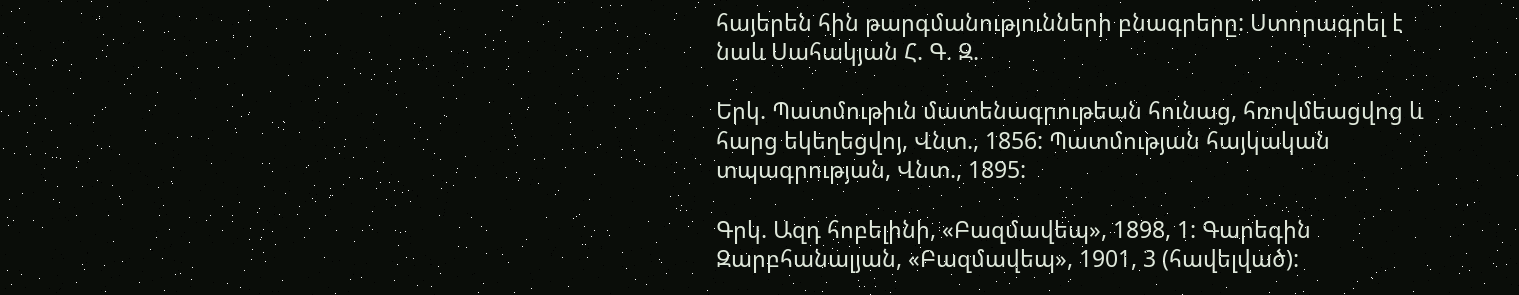հայերեն հին թարգմանությունների բնագրերը: Ստորագրել է նաև Սահակյան Հ. Գ. Զ.

Երկ. Պատմութիւն մատենագրութեան հունաց, հռովմեացվոց և հարց եկեղեցվոյ, Վնտ., 1856: Պատմության հայկական տպագրության, Վնտ., 1895:

Գրկ. Ազդ հոբելինի, «Բազմավեպ», 1898, 1: Գարեգին Զարբհանալյան, «Բազմավեպ», 1901, 3 (հավելված):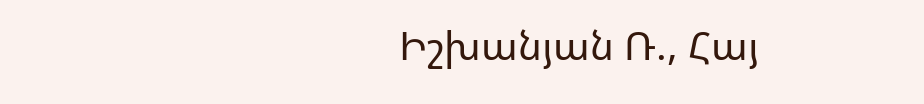Իշխանյան Ռ., Հայ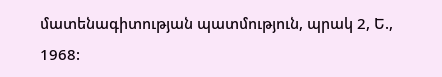մատենագիտության պատմություն, պրակ 2, Ե., 1968: